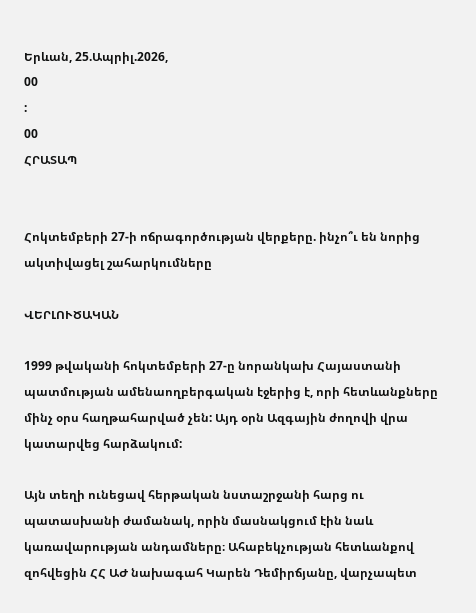Երևան, 25.Ապրիլ.2026,
00
:
00
ՀՐԱՏԱՊ


Հոկտեմբերի 27-ի ոճրագործության վերքերը. ինչո՞ւ են նորից ակտիվացել շահարկումները

ՎԵՐԼՈՒԾԱԿԱՆ

1999 թվականի հոկտեմբերի 27-ը նորանկախ Հայաստանի պատմության ամենաողբերգական էջերից է, որի հետևանքները մինչ օրս հաղթահարված չեն: Այդ օրն Ազգային ժողովի վրա կատարվեց հարձակում:

Այն տեղի ունեցավ հերթական նստաշրջանի հարց ու պատասխանի ժամանակ, որին մասնակցում էին նաև կառավարության անդամները։ Ահաբեկչության հետևանքով զոհվեցին ՀՀ ԱԺ նախագահ Կարեն Դեմիրճյանը, վարչապետ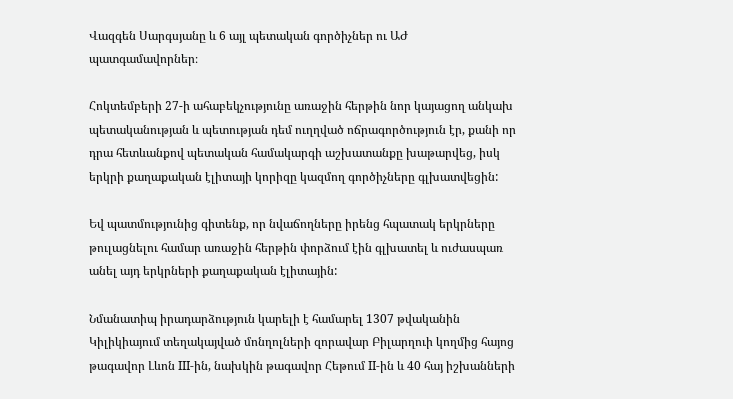Վազգեն Սարգսյանը և 6 այլ պետական գործիչներ ու ԱԺ պատգամավորներ։

Հոկտեմբերի 27-ի ահաբեկչությունը առաջին հերթին նոր կայացող անկախ պետականության և պետության դեմ ուղղված ոճրագործություն էր, քանի որ դրա հետևանքով պետական համակարգի աշխատանքը խաթարվեց, իսկ երկրի քաղաքական էլիտայի կորիզը կազմող գործիչները գլխատվեցին:

Եվ պատմությունից գիտենք, որ նվաճողները իրենց հպատակ երկրները թուլացնելու համար առաջին հերթին փորձում էին գլխատել և ուժասպառ անել այդ երկրների քաղաքական էլիտային:

Նմանատիպ իրադարձություն կարելի է համարել 1307 թվականին Կիլիկիայում տեղակայված մոնղոլների զորավար Բիլարղուի կողմից հայոց թագավոր Լևոն III-ին, նախկին թագավոր Հեթում II-ին և 40 հայ իշխանների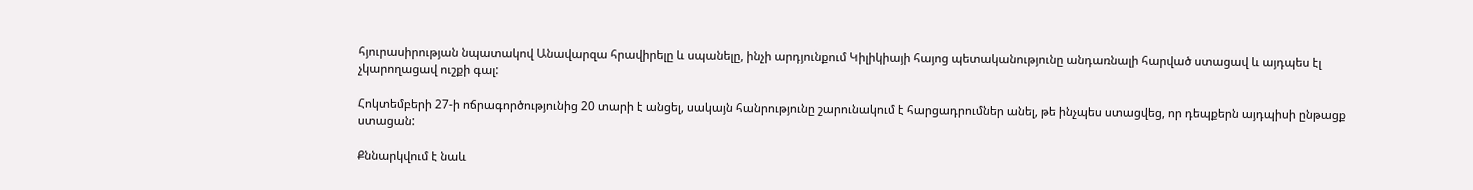հյուրասիրության նպատակով Անավարզա հրավիրելը և սպանելը, ինչի արդյունքում Կիլիկիայի հայոց պետականությունը անդառնալի հարված ստացավ և այդպես էլ չկարողացավ ուշքի գալ:

Հոկտեմբերի 27-ի ոճրագործությունից 20 տարի է անցել, սակայն հանրությունը շարունակում է հարցադրումներ անել, թե ինչպես ստացվեց, որ դեպքերն այդպիսի ընթացք ստացան:

Քննարկվում է նաև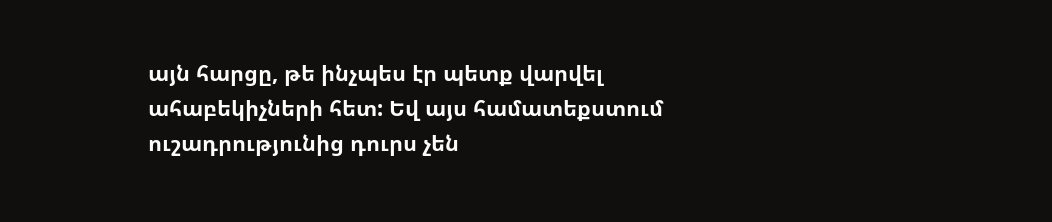այն հարցը, թե ինչպես էր պետք վարվել ահաբեկիչների հետ: Եվ այս համատեքստում ուշադրությունից դուրս չեն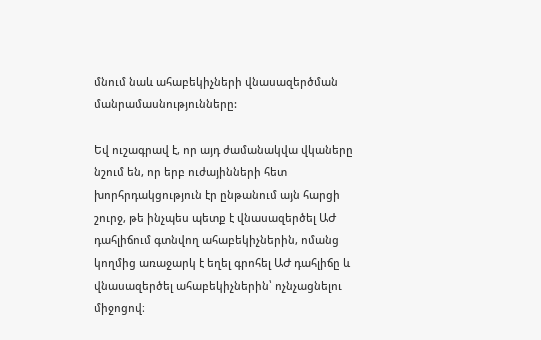մնում նաև ահաբեկիչների վնասազերծման մանրամասնությունները:

Եվ ուշագրավ է, որ այդ ժամանակվա վկաները նշում են, որ երբ ուժայինների հետ խորհրդակցություն էր ընթանում այն հարցի շուրջ, թե ինչպես պետք է վնասազերծել ԱԺ դահլիճում գտնվող ահաբեկիչներին, ոմանց կողմից առաջարկ է եղել գրոհել ԱԺ դահլիճը և վնասազերծել ահաբեկիչներին՝ ոչնչացնելու միջոցով։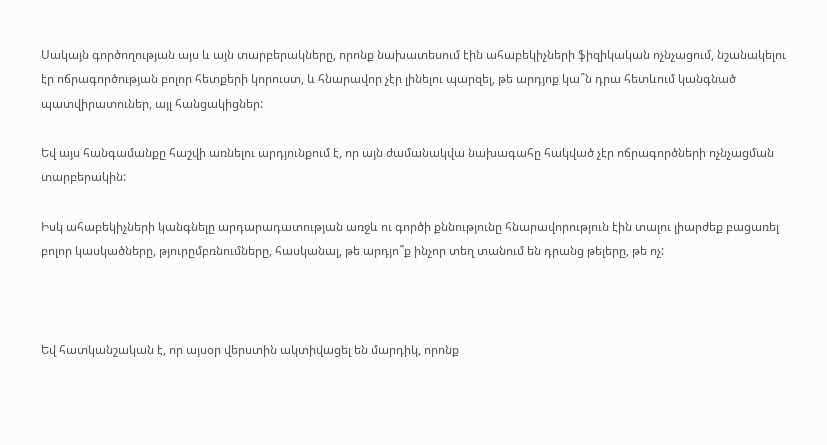Սակայն գործողության այս և այն տարբերակները, որոնք նախատեսում էին ահաբեկիչների ֆիզիկական ոչնչացում, նշանակելու էր ոճրագործության բոլոր հետքերի կորուստ, և հնարավոր չէր լինելու պարզել, թե արդյոք կա՞ն դրա հետևում կանգնած պատվիրատուներ, այլ հանցակիցներ:

Եվ այս հանգամանքը հաշվի առնելու արդյունքում է, որ այն ժամանակվա նախագահը հակված չէր ոճրագործների ոչնչացման տարբերակին:

Իսկ ահաբեկիչների կանգնելը արդարադատության առջև ու գործի քննությունը հնարավորություն էին տալու լիարժեք բացառել բոլոր կասկածները, թյուրըմբռնումները, հասկանալ, թե արդյո՞ք ինչոր տեղ տանում են դրանց թելերը, թե ոչ:



Եվ հատկանշական է, որ այսօր վերստին ակտիվացել են մարդիկ, որոնք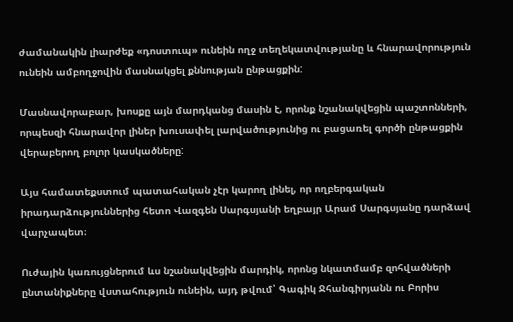ժամանակին լիարժեք «դոստուպ» ունեին ողջ տեղեկատվությանը և հնարավորություն ունեին ամբողջովին մասնակցել քննության ընթացքին:

Մասնավորաբար, խոսքը այն մարդկանց մասին է, որոնք նշանակվեցին պաշտոնների, որպեսզի հնարավոր լիներ խուսափել լարվածությունից ու բացառել գործի ընթացքին վերաբերող բոլոր կասկածները:

Այս համատեքստում պատահական չէր կարող լինել, որ ողբերգական իրադարձություններից հետո Վազգեն Սարգսյանի եղբայր Արամ Սարգսյանը դարձավ վարչապետ։

Ուժային կառույցներում ևս նշանակվեցին մարդիկ, որոնց նկատմամբ զոհվածների ընտանիքները վստահություն ունեին, այդ թվում՝ Գագիկ Ջհանգիրյանն ու Բորիս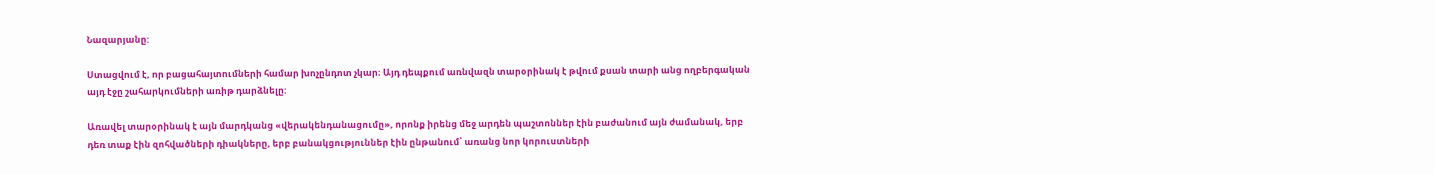Նազարյանը:

Ստացվում է, որ բացահայտումների համար խոչընդոտ չկար։ Այդ դեպքում առնվազն տարօրինակ է թվում քսան տարի անց ողբերգական այդ էջը շահարկումների առիթ դարձնելը:

Առավել տարօրինակ է այն մարդկանց «վերակենդանացումը», որոնք իրենց մեջ արդեն պաշտոններ էին բաժանում այն ժամանակ, երբ դեռ տաք էին զոհվածների դիակները, երբ բանակցություններ էին ընթանում՝ առանց նոր կորուստների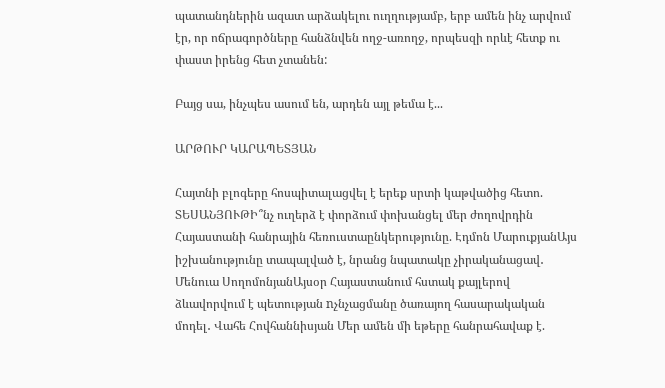պատանդներին ազատ արձակելու ուղղությամբ, երբ ամեն ինչ արվում էր, որ ոճրագործները հանձնվեն ողջ-առողջ, որպեսզի որևէ հետք ու փաստ իրենց հետ չտանեն:

Բայց սա, ինչպես ասում են, արդեն այլ թեմա է...

ԱՐԹՈՒՐ ԿԱՐԱՊԵՏՅԱՆ

Հայտնի բլոգերը հոսպիտալացվել է երեք սրտի կաթվածից հետո. ՏԵՍԱՆՅՈՒԹԻ՞նչ ուղերձ է փորձում փոխանցել մեր ժողովրդին Հայաստանի հանրային հեռուստաընկերությունը. Էդմոն ՄարուքյանԱյս իշխանությունը տապալված է, նրանց նպատակը չիրականացավ․ Մենուա ՍողոմոնյանԱյսօր Հայաստանում հստակ քայլերով ձևավորվում է պետության nչնչացմանը ծառայող հասարակական մոդել․ Վահե Հովհաննիսյան Մեր ամեն մի եթերը հանրահավաք է.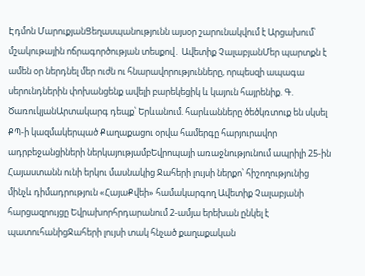Էդմոն ՄարուքյանՑեղասպանությունն այսօր շարունակվում է Արցախում՝ մշակութային ոճրագործության տեսքով․ Ավետիք ՉալաբյանՄեր պարտքն է ամեն օր ներդնել մեր ուժն ու հնարավորությունները, որպեսզի ապագա սերունդներին փոխանցենք ավելի բարեկեցիկ և կայուն հայրենիք. Գ. ԾառուկյանԱրտակարգ դեպք՝ Երևանում. հարևանները ծեծկռտուք են սկսել ՔՊ-ի կազմակերպած Քաղաքացու օրվա համերգը հարյուրավոր ադրբեջանցիների ներկայությամբԵվրոպայի առաջնությունում ապրիլի 25-ին Հայաստանն ունի երկու մասնակից Ջահերի լույսի ներքո՝ հիշողությունից մինչև դիմադրություն «ՀայաՔվեի» համակարգող Ավետիք Չալաբյանի հարցազրույցը Եվրախորհրդարանում 2-ամյա երեխան ընկել է պատուհանիցՋահերի լույսի տակ հնչած քաղաքական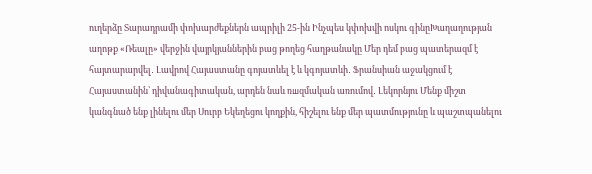ուղերձը Տարադրամի փոխարժեքներն ապրիլի 25-ին Ինչպես կփոխվի ոսկու գինըԽաղաղության աղոթք «Ռեալը» վերջին վայրկյաններին բաց թողեց հաղթանակը Մեր դեմ բաց պատերազմ է հայտարարվել․ Լավրով Հայաստանը գոյատևել է և կգոյատևի․ Ֆրանսիան աջակցում է Հայաստանին՝ դիվանագիտական, արդեն նաև ռшզմական առումով․ Լեկորնյու Մենք միշտ կանգնած ենք լինելու մեր Սուրբ Եկեղեցու կողքին, հիշելու ենք մեր պատմությունը և պաշտպանելու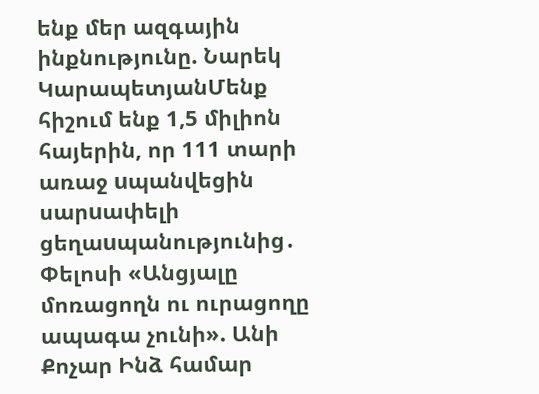ենք մեր ազգային ինքնությունը. Նարեկ ԿարապետյանՄենք հիշում ենք 1,5 միլիոն հայերին, որ 111 տարի առաջ uպանվեցին սարuափելի ցեղաuպանությունից․ Փելոսի «Անցյալը մոռացողն ու ուրացողը ապագա չունի». Անի Քոչար Ինձ համար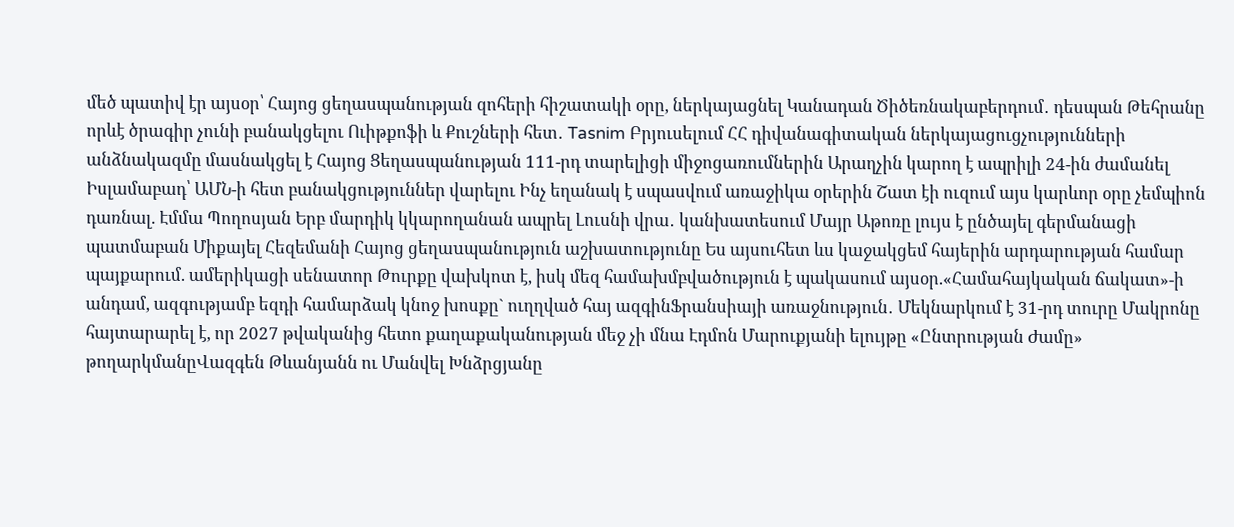մեծ պատիվ էր այսօր՝ Հայոց ցեղասպանության զոհերի հիշատակի օրը, ներկայացնել Կանադան Ծիծեռնակաբերդում․ դեսպան Թեհրանը որևէ ծրագիր չունի բանակցելու Ուիթքոֆի և Քուշների հետ․ Tasnim Բրյուսելում ՀՀ դիվանագիտական ներկայացուցչությունների անձնակազմը մասնակցել է Հայոց Ցեղասպանության 111-րդ տարելիցի միջոցառումներին Արաղչին կարող է ապրիլի 24-ին ժամանել Իսլամաբադ՝ ԱՄՆ-ի հետ բանակցություններ վարելու Ինչ եղանակ է սպասվում առաջիկա օրերին Շատ էի ուզում այս կարևոր օրը չեմպիոն դառնալ. Էմմա Պողոսյան Երբ մարդիկ կկարողանան ապրել Լուսնի վրա․ կանխատեսում Մայր Աթոռը լույս է ընծայել գերմանացի պատմաբան Միքայել Հեզեմանի Հայոց ցեղաuպանություն աշխատությունը Ես այսուհետ ևս կաջակցեմ հայերին արդարության համար պայքարում. ամերիկացի սենատոր Թուրքը վախկոտ է, իսկ մեզ համախմբվածություն է պակասում այսօր.«Համահայկական ճակատ»-ի անդամ, ազգությամբ եզդի համարձակ կնոջ խոսքը` ուղղված հայ ազգինՖրանսիայի առաջնություն․ Մեկնարկում է 31-րդ տուրը Մակրոնը հայտարարել է, որ 2027 թվականից հետո քաղաքականության մեջ չի մնա Էդմոն Մարուքյանի ելույթը «Ընտրության Ժամը» թողարկմանըՎազգեն Թևանյանն ու Մանվել Խնձրցյանը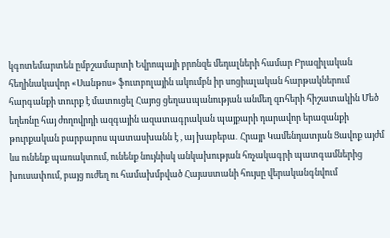կգոտեմարտեն ըմբշամարտի Եվրոպայի բրոնզե մեդալների համար Բրազիլական հեղինակավոր «Սանթոս» ֆուտբոլային ակումբն իր սոցիալական հարթակներում հարգանքի տուրք է մատուցել Հայոց ցեղաuպանության անմեղ զnհերի հիշատակին Մեծ եղեռնը հայ ժողովրդի ազգային ազատագրական պայքարի դարավոր երազանքի թուրքական բարբարոս պատասխանն է , այ խաբեբա․ Հրայր Կամենդատյան Ցավոք այժմ ևս ունենք պառակտում, ունենք նույնիսկ անկախության հռչակագրի պատգամներից խուսափում, բայց ուժեղ ու համախմբված Հայաստանի հույսը վերականգնվում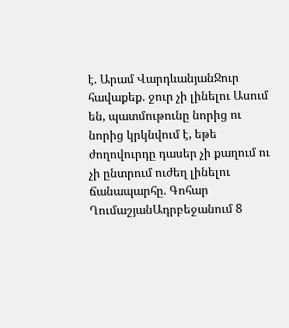է. Արամ ՎարդևանյանՋուր հավաքեք. ջուր չի լինելու Ասում են, պատմութունը նորից ու նորից կրկնվում է, եթե ժողովուրդը դասեր չի քաղում ու չի ընտրում ուժեղ լինելու ճանապարհը. Գոհար ՂումաշյանԱդրբեջանում 8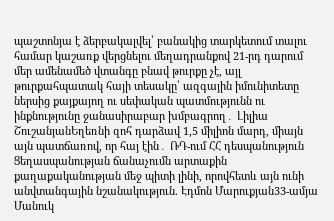պաշտոնյա է ձերբակալվել՝ բանակից տարկետում տալու համար կաշառք վերցնելու մեղադրանքով 21-րդ դարում մեր ամենամեծ վտանգը բնավ թուրքը չէ, այլ թուրքահպատակ հայի տեսակը՝ ազգային իմունիտետը ներսից քայքայող ու սեփական պատմությունն ու ինքնությունը ջանասիրաբար խմբագրող․ Լիլիա ՇուշանյանԵղեռնի զոհ դարձավ 1,5 միլիոն մարդ, միայն այն պատճառով, որ հայ էին․ ՌԴ-ում ՀՀ դեսպանություն Ցեղասպանության ճանաչումն արտաքին քաղաքականության մեջ պիտի լինի, որովհետև այն ունի անվտանգային նշանակություն. Էդմոն Մարուքյան33-ամյա Մանուկ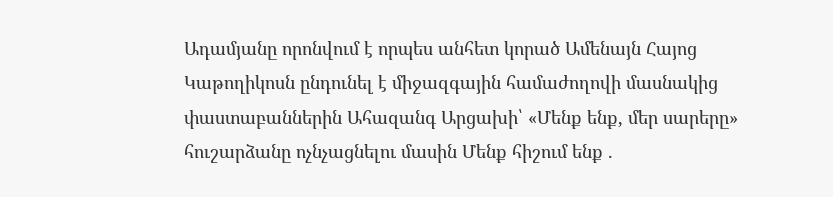Ադամյանը որոնվում է որպես անհետ կորած Ամենայն Հայոց Կաթողիկոսն ընդունել է միջազգային համաժողովի մասնակից փաստաբաններին Ահազանգ Արցախի՝ «Մենք ենք, մեր սարերը» հուշարձանը ոչնչացնելու մասին Մենք հիշում ենք .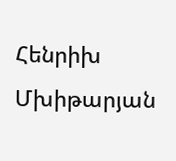Հենրիխ Մխիթարյան